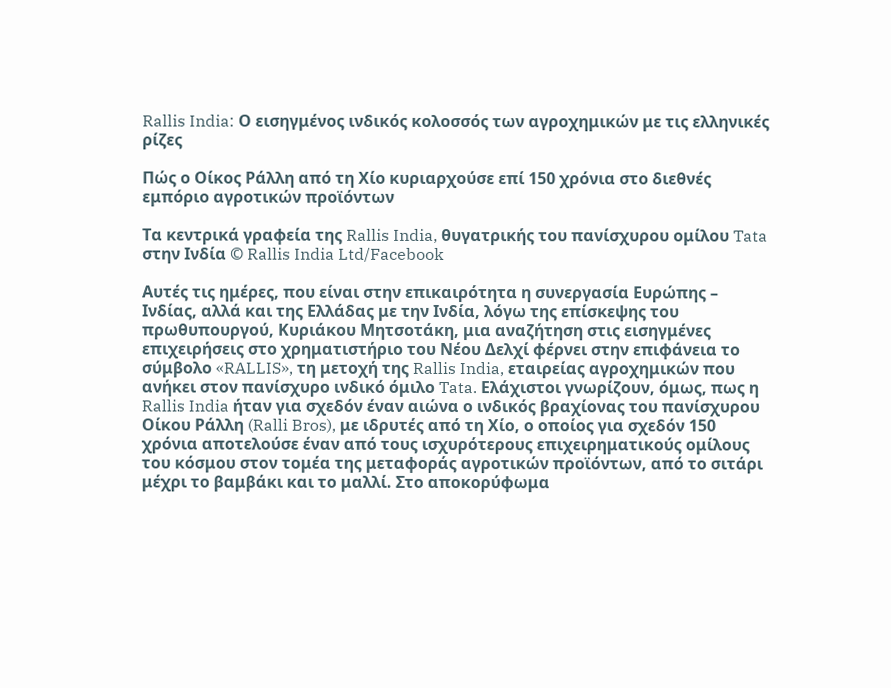Rallis India: Ο εισηγμένος ινδικός κολοσσός των αγροχημικών με τις ελληνικές ρίζες

Πώς ο Οίκος Ράλλη από τη Χίο κυριαρχούσε επί 150 χρόνια στο διεθνές εμπόριο αγροτικών προϊόντων

Τα κεντρικά γραφεία της Rallis India, θυγατρικής του πανίσχυρου ομίλου Tata στην Ινδία © Rallis India Ltd/Facebook

Αυτές τις ημέρες, που είναι στην επικαιρότητα η συνεργασία Ευρώπης – Ινδίας, αλλά και της Ελλάδας με την Ινδία, λόγω της επίσκεψης του πρωθυπουργού, Κυριάκου Μητσοτάκη, μια αναζήτηση στις εισηγμένες επιχειρήσεις στο χρηματιστήριο του Νέου Δελχί φέρνει στην επιφάνεια το σύμβολο «RALLIS», τη μετοχή της Rallis India, εταιρείας αγροχημικών που ανήκει στον πανίσχυρο ινδικό όμιλο Tata. Ελάχιστοι γνωρίζουν, όμως, πως η Rallis India ήταν για σχεδόν έναν αιώνα ο ινδικός βραχίονας του πανίσχυρου Οίκου Ράλλη (Ralli Bros), με ιδρυτές από τη Χίο, ο οποίος για σχεδόν 150 χρόνια αποτελούσε έναν από τους ισχυρότερους επιχειρηματικούς ομίλους του κόσμου στον τομέα της μεταφοράς αγροτικών προϊόντων, από το σιτάρι μέχρι το βαμβάκι και το μαλλί. Στο αποκορύφωμα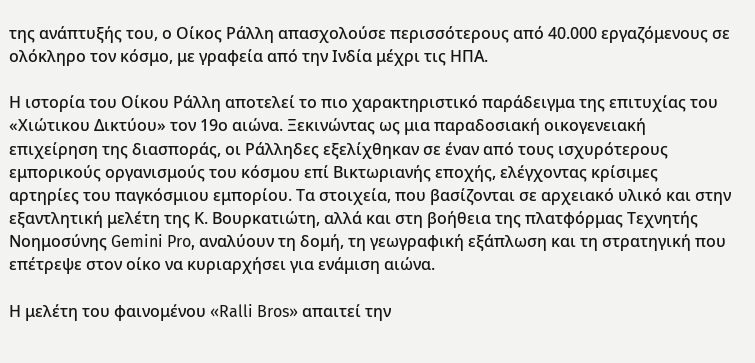της ανάπτυξής του, ο Οίκος Ράλλη απασχολούσε περισσότερους από 40.000 εργαζόμενους σε ολόκληρο τον κόσμο, με γραφεία από την Ινδία μέχρι τις ΗΠΑ.

Η ιστορία του Οίκου Ράλλη αποτελεί το πιο χαρακτηριστικό παράδειγμα της επιτυχίας του «Χιώτικου Δικτύου» τον 19ο αιώνα. Ξεκινώντας ως μια παραδοσιακή οικογενειακή επιχείρηση της διασποράς, οι Ράλληδες εξελίχθηκαν σε έναν από τους ισχυρότερους εμπορικούς οργανισμούς του κόσμου επί Βικτωριανής εποχής, ελέγχοντας κρίσιμες αρτηρίες του παγκόσμιου εμπορίου. Τα στοιχεία, που βασίζονται σε αρχειακό υλικό και στην εξαντλητική μελέτη της Κ. Βουρκατιώτη, αλλά και στη βοήθεια της πλατφόρμας Τεχνητής Νοημοσύνης Gemini Pro, αναλύουν τη δομή, τη γεωγραφική εξάπλωση και τη στρατηγική που επέτρεψε στον οίκο να κυριαρχήσει για ενάμιση αιώνα.

Η μελέτη του φαινομένου «Ralli Bros» απαιτεί την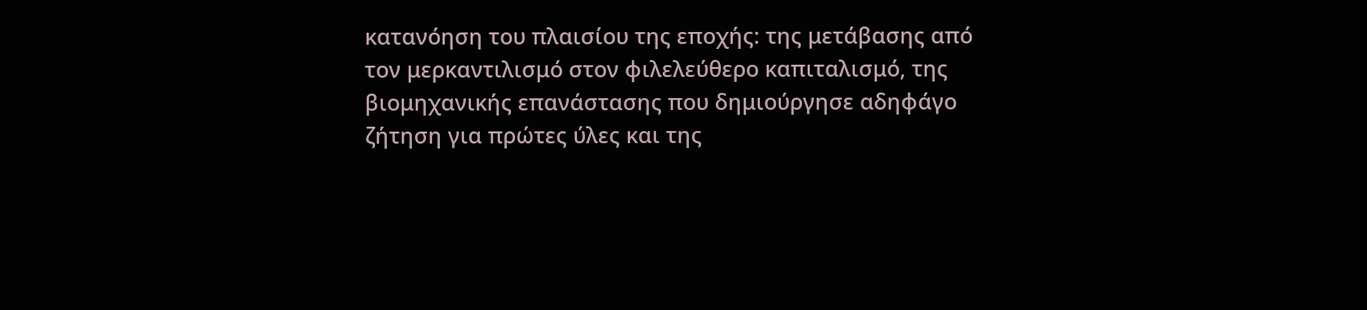κατανόηση του πλαισίου της εποχής: της μετάβασης από τον μερκαντιλισμό στον φιλελεύθερο καπιταλισμό, της βιομηχανικής επανάστασης που δημιούργησε αδηφάγο ζήτηση για πρώτες ύλες και της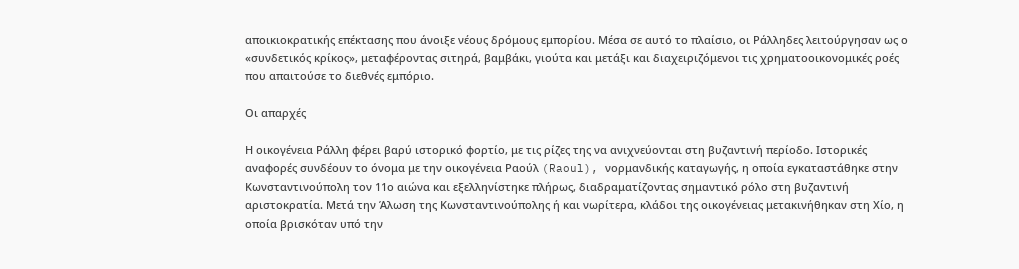αποικιοκρατικής επέκτασης που άνοιξε νέους δρόμους εμπορίου. Μέσα σε αυτό το πλαίσιο, οι Ράλληδες λειτούργησαν ως ο «συνδετικός κρίκος», μεταφέροντας σιτηρά, βαμβάκι, γιούτα και μετάξι και διαχειριζόμενοι τις χρηματοοικονομικές ροές που απαιτούσε το διεθνές εμπόριο.

Οι απαρχές

Η οικογένεια Ράλλη φέρει βαρύ ιστορικό φορτίο, με τις ρίζες της να ανιχνεύονται στη βυζαντινή περίοδο. Ιστορικές αναφορές συνδέουν το όνομα με την οικογένεια Ραούλ (Raoul), νορμανδικής καταγωγής, η οποία εγκαταστάθηκε στην Κωνσταντινούπολη τον 11ο αιώνα και εξελληνίστηκε πλήρως, διαδραματίζοντας σημαντικό ρόλο στη βυζαντινή αριστοκρατία. Μετά την Άλωση της Κωνσταντινούπολης ή και νωρίτερα, κλάδοι της οικογένειας μετακινήθηκαν στη Χίο, η οποία βρισκόταν υπό την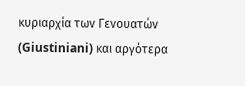κυριαρχία των Γενουατών (Giustiniani) και αργότερα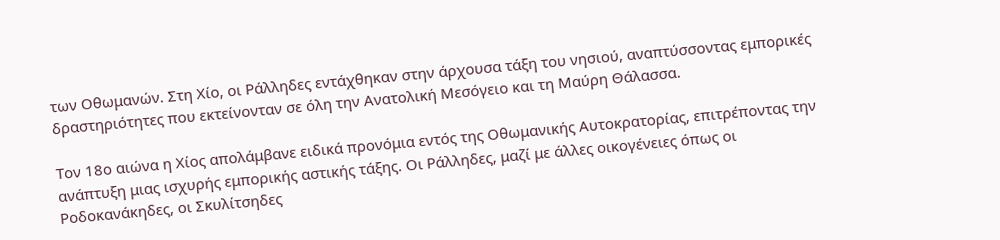των Οθωμανών. Στη Χίο, οι Ράλληδες εντάχθηκαν στην άρχουσα τάξη του νησιού, αναπτύσσοντας εμπορικές δραστηριότητες που εκτείνονταν σε όλη την Ανατολική Μεσόγειο και τη Μαύρη Θάλασσα.

Τον 18ο αιώνα η Χίος απολάμβανε ειδικά προνόμια εντός της Οθωμανικής Αυτοκρατορίας, επιτρέποντας την ανάπτυξη μιας ισχυρής εμπορικής αστικής τάξης. Οι Ράλληδες, μαζί με άλλες οικογένειες όπως οι Ροδοκανάκηδες, οι Σκυλίτσηδες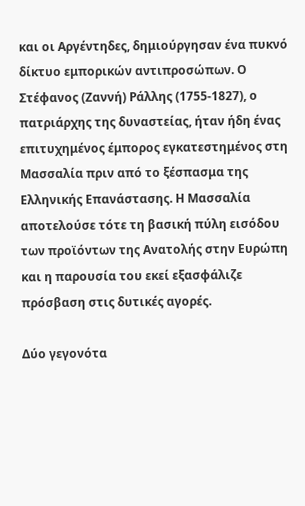και οι Αργέντηδες, δημιούργησαν ένα πυκνό δίκτυο εμπορικών αντιπροσώπων. Ο Στέφανος (Ζαννή) Ράλλης (1755-1827), ο πατριάρχης της δυναστείας, ήταν ήδη ένας επιτυχημένος έμπορος εγκατεστημένος στη Μασσαλία πριν από το ξέσπασμα της Ελληνικής Επανάστασης. Η Μασσαλία αποτελούσε τότε τη βασική πύλη εισόδου των προϊόντων της Ανατολής στην Ευρώπη και η παρουσία του εκεί εξασφάλιζε πρόσβαση στις δυτικές αγορές.

Δύο γεγονότα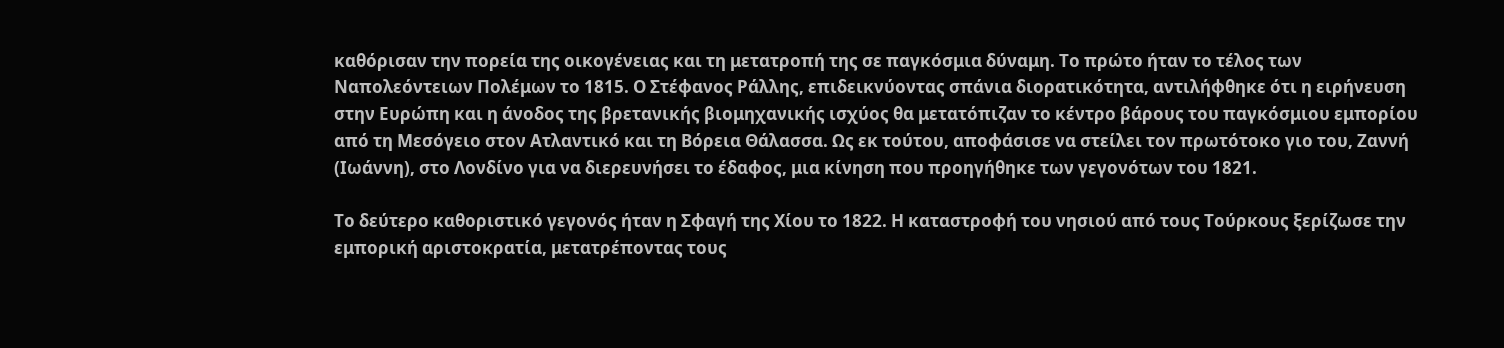καθόρισαν την πορεία της οικογένειας και τη μετατροπή της σε παγκόσμια δύναμη. Το πρώτο ήταν το τέλος των Ναπολεόντειων Πολέμων το 1815. Ο Στέφανος Ράλλης, επιδεικνύοντας σπάνια διορατικότητα, αντιλήφθηκε ότι η ειρήνευση στην Ευρώπη και η άνοδος της βρετανικής βιομηχανικής ισχύος θα μετατόπιζαν το κέντρο βάρους του παγκόσμιου εμπορίου από τη Μεσόγειο στον Ατλαντικό και τη Βόρεια Θάλασσα. Ως εκ τούτου, αποφάσισε να στείλει τον πρωτότοκο γιο του, Ζαννή (Ιωάννη), στο Λονδίνο για να διερευνήσει το έδαφος, μια κίνηση που προηγήθηκε των γεγονότων του 1821.

Το δεύτερο καθοριστικό γεγονός ήταν η Σφαγή της Χίου το 1822. Η καταστροφή του νησιού από τους Τούρκους ξερίζωσε την εμπορική αριστοκρατία, μετατρέποντας τους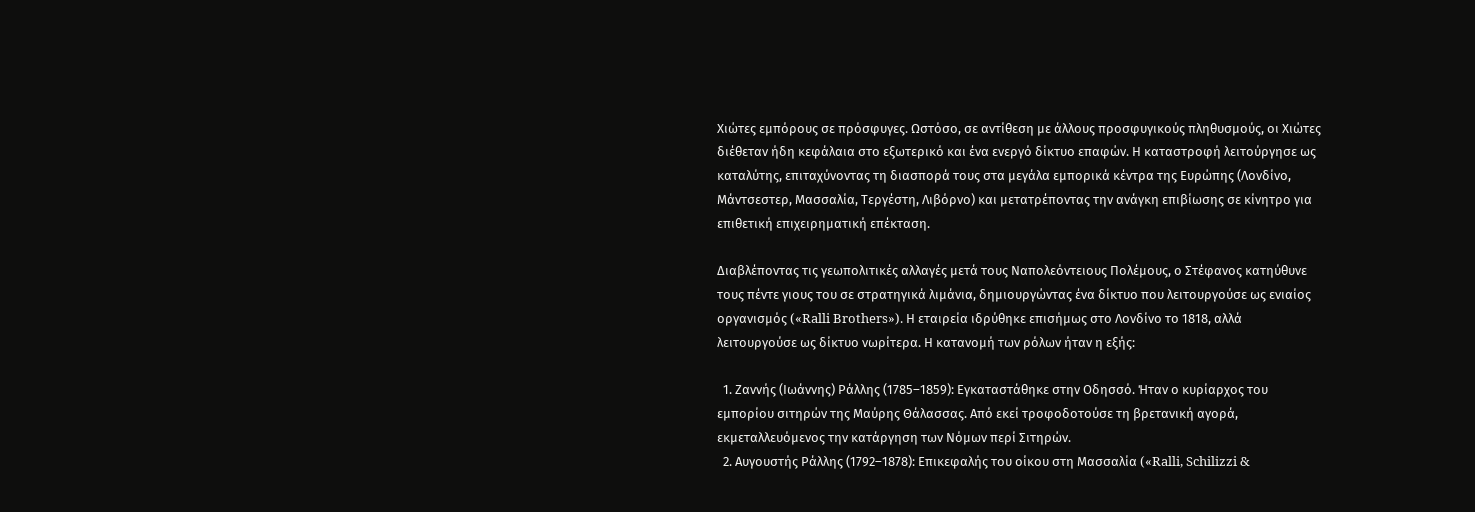Χιώτες εμπόρους σε πρόσφυγες. Ωστόσο, σε αντίθεση με άλλους προσφυγικούς πληθυσμούς, οι Χιώτες διέθεταν ήδη κεφάλαια στο εξωτερικό και ένα ενεργό δίκτυο επαφών. Η καταστροφή λειτούργησε ως καταλύτης, επιταχύνοντας τη διασπορά τους στα μεγάλα εμπορικά κέντρα της Ευρώπης (Λονδίνο, Μάντσεστερ, Μασσαλία, Τεργέστη, Λιβόρνο) και μετατρέποντας την ανάγκη επιβίωσης σε κίνητρο για επιθετική επιχειρηματική επέκταση.

Διαβλέποντας τις γεωπολιτικές αλλαγές μετά τους Ναπολεόντειους Πολέμους, ο Στέφανος κατηύθυνε τους πέντε γιους του σε στρατηγικά λιμάνια, δημιουργώντας ένα δίκτυο που λειτουργούσε ως ενιαίος οργανισμός («Ralli Brothers»). Η εταιρεία ιδρύθηκε επισήμως στο Λονδίνο το 1818, αλλά λειτουργούσε ως δίκτυο νωρίτερα. Η κατανομή των ρόλων ήταν η εξής:

  1. Ζαννής (Ιωάννης) Ράλλης (1785–1859): Εγκαταστάθηκε στην Οδησσό. Ήταν ο κυρίαρχος του εμπορίου σιτηρών της Μαύρης Θάλασσας. Από εκεί τροφοδοτούσε τη βρετανική αγορά, εκμεταλλευόμενος την κατάργηση των Νόμων περί Σιτηρών.
  2. Αυγουστής Ράλλης (1792–1878): Επικεφαλής του οίκου στη Μασσαλία («Ralli, Schilizzi &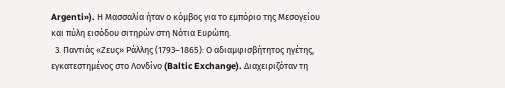Argenti»). Η Μασσαλία ήταν ο κόμβος για το εμπόριο της Μεσογείου και πύλη εισόδου σιτηρών στη Νότια Ευρώπη.
  3. Παντιάς «Ζευς» Ράλλης (1793–1865): Ο αδιαμφισβήτητος ηγέτης, εγκατεστημένος στο Λονδίνο (Baltic Exchange). Διαχειριζόταν τη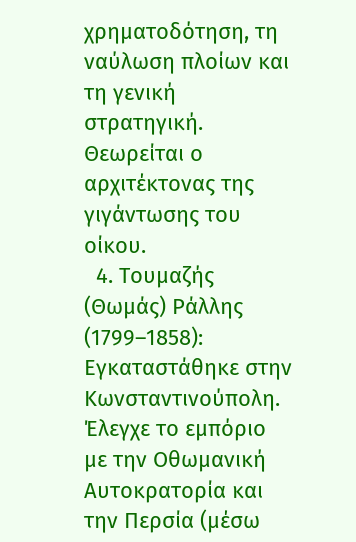χρηματοδότηση, τη ναύλωση πλοίων και τη γενική στρατηγική. Θεωρείται ο αρχιτέκτονας της γιγάντωσης του οίκου.
  4. Τουμαζής (Θωμάς) Ράλλης (1799–1858): Εγκαταστάθηκε στην Κωνσταντινούπολη. Έλεγχε το εμπόριο με την Οθωμανική Αυτοκρατορία και την Περσία (μέσω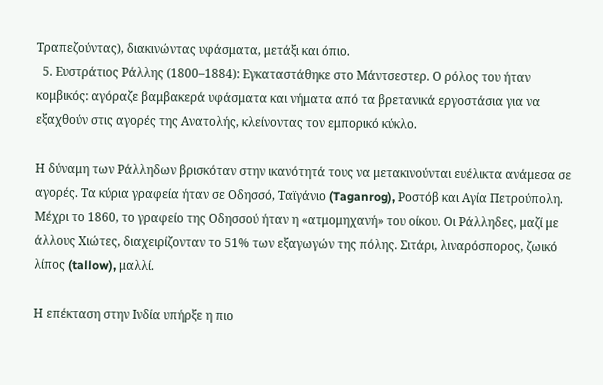Τραπεζούντας), διακινώντας υφάσματα, μετάξι και όπιο.
  5. Ευστράτιος Ράλλης (1800–1884): Εγκαταστάθηκε στο Μάντσεστερ. Ο ρόλος του ήταν κομβικός: αγόραζε βαμβακερά υφάσματα και νήματα από τα βρετανικά εργοστάσια για να εξαχθούν στις αγορές της Ανατολής, κλείνοντας τον εμπορικό κύκλο.

Η δύναμη των Ράλληδων βρισκόταν στην ικανότητά τους να μετακινούνται ευέλικτα ανάμεσα σε αγορές. Τα κύρια γραφεία ήταν σε Οδησσό, Ταϊγάνιο (Taganrog), Ροστόβ και Αγία Πετρούπολη. Μέχρι το 1860, το γραφείο της Οδησσού ήταν η «ατμομηχανή» του οίκου. Οι Ράλληδες, μαζί με άλλους Χιώτες, διαχειρίζονταν το 51% των εξαγωγών της πόλης. Σιτάρι, λιναρόσπορος, ζωικό λίπος (tallow), μαλλί.

Η επέκταση στην Ινδία υπήρξε η πιο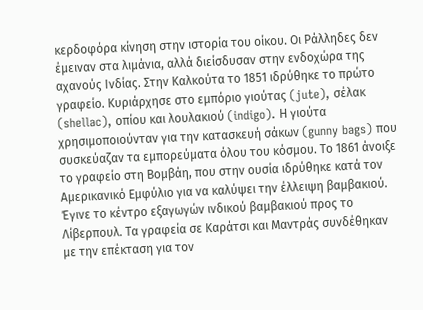κερδοφόρα κίνηση στην ιστορία του οίκου. Οι Ράλληδες δεν έμειναν στα λιμάνια, αλλά διείσδυσαν στην ενδοχώρα της αχανούς Ινδίας. Στην Καλκούτα το 1851 ιδρύθηκε το πρώτο γραφείο. Κυριάρχησε στο εμπόριο γιούτας (jute), σέλακ (shellac), οπίου και λουλακιού (indigo). Η γιούτα χρησιμοποιούνταν για την κατασκευή σάκων (gunny bags) που συσκεύαζαν τα εμπορεύματα όλου του κόσμου. Το 1861 άνοιξε το γραφείο στη Βομβάη, που στην ουσία ιδρύθηκε κατά τον Αμερικανικό Εμφύλιο για να καλύψει την έλλειψη βαμβακιού. Έγινε το κέντρο εξαγωγών ινδικού βαμβακιού προς το Λίβερπουλ. Τα γραφεία σε Καράτσι και Μαντράς συνδέθηκαν με την επέκταση για τον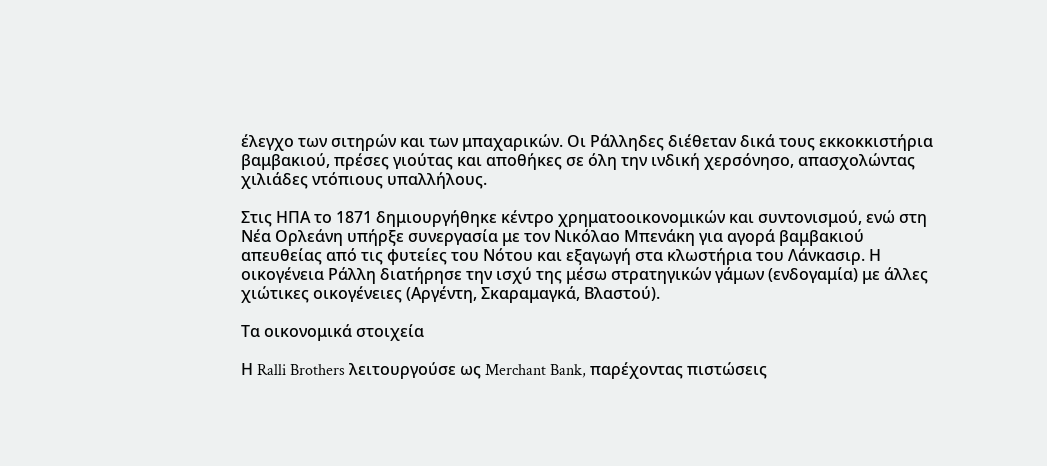έλεγχο των σιτηρών και των μπαχαρικών. Οι Ράλληδες διέθεταν δικά τους εκκοκκιστήρια βαμβακιού, πρέσες γιούτας και αποθήκες σε όλη την ινδική χερσόνησο, απασχολώντας χιλιάδες ντόπιους υπαλλήλους.

Στις ΗΠΑ το 1871 δημιουργήθηκε κέντρο χρηματοοικονομικών και συντονισμού, ενώ στη Νέα Ορλεάνη υπήρξε συνεργασία με τον Νικόλαο Μπενάκη για αγορά βαμβακιού απευθείας από τις φυτείες του Νότου και εξαγωγή στα κλωστήρια του Λάνκασιρ. Η οικογένεια Ράλλη διατήρησε την ισχύ της μέσω στρατηγικών γάμων (ενδογαμία) με άλλες χιώτικες οικογένειες (Αργέντη, Σκαραμαγκά, Βλαστού).

Τα οικονομικά στοιχεία

Η Ralli Brothers λειτουργούσε ως Merchant Bank, παρέχοντας πιστώσεις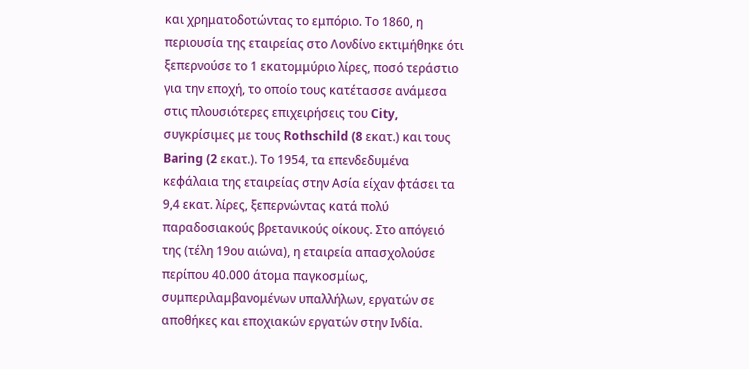και χρηματοδοτώντας το εμπόριο. Το 1860, η περιουσία της εταιρείας στο Λονδίνο εκτιμήθηκε ότι ξεπερνούσε το 1 εκατομμύριο λίρες, ποσό τεράστιο για την εποχή, το οποίο τους κατέτασσε ανάμεσα στις πλουσιότερες επιχειρήσεις του City, συγκρίσιμες με τους Rothschild (8 εκατ.) και τους Baring (2 εκατ.). Το 1954, τα επενδεδυμένα κεφάλαια της εταιρείας στην Ασία είχαν φτάσει τα 9,4 εκατ. λίρες, ξεπερνώντας κατά πολύ παραδοσιακούς βρετανικούς οίκους. Στο απόγειό της (τέλη 19ου αιώνα), η εταιρεία απασχολούσε περίπου 40.000 άτομα παγκοσμίως, συμπεριλαμβανομένων υπαλλήλων, εργατών σε αποθήκες και εποχιακών εργατών στην Ινδία.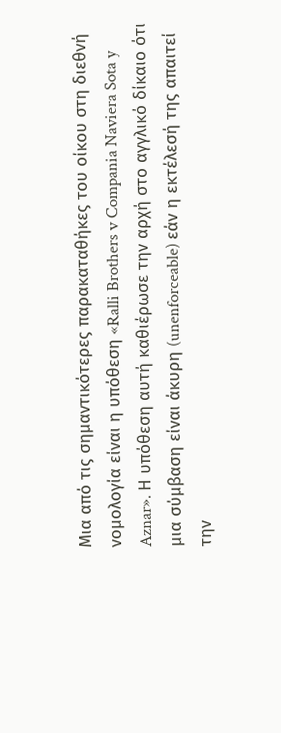Μια από τις σημαντικότερες παρακαταθήκες του οίκου στη διεθνή νομολογία είναι η υπόθεση «Ralli Brothers v Compania Naviera Sota y Aznar». Η υπόθεση αυτή καθιέρωσε την αρχή στο αγγλικό δίκαιο ότι μια σύμβαση είναι άκυρη (unenforceable) εάν η εκτέλεσή της απαιτεί την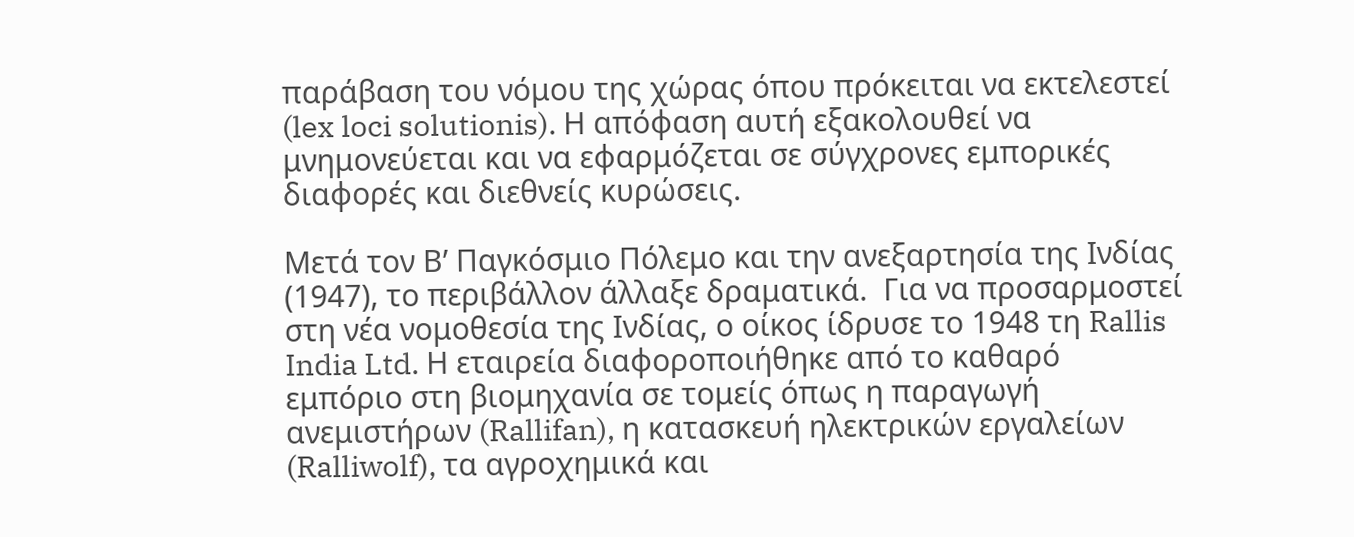παράβαση του νόμου της χώρας όπου πρόκειται να εκτελεστεί (lex loci solutionis). Η απόφαση αυτή εξακολουθεί να μνημονεύεται και να εφαρμόζεται σε σύγχρονες εμπορικές διαφορές και διεθνείς κυρώσεις.

Μετά τον Β’ Παγκόσμιο Πόλεμο και την ανεξαρτησία της Ινδίας (1947), το περιβάλλον άλλαξε δραματικά.  Για να προσαρμοστεί στη νέα νομοθεσία της Ινδίας, ο οίκος ίδρυσε το 1948 τη Rallis India Ltd. Η εταιρεία διαφοροποιήθηκε από το καθαρό εμπόριο στη βιομηχανία σε τομείς όπως η παραγωγή ανεμιστήρων (Rallifan), η κατασκευή ηλεκτρικών εργαλείων (Ralliwolf), τα αγροχημικά και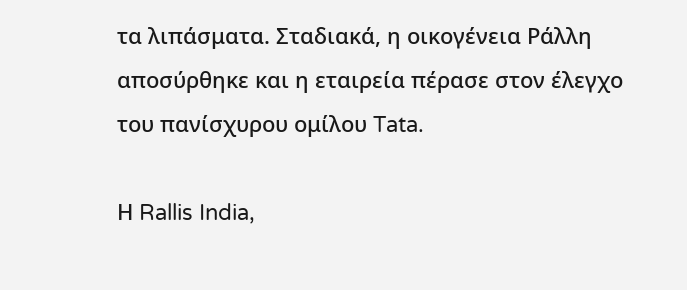τα λιπάσματα. Σταδιακά, η οικογένεια Ράλλη αποσύρθηκε και η εταιρεία πέρασε στον έλεγχο του πανίσχυρου ομίλου Tata.

Η Rallis India,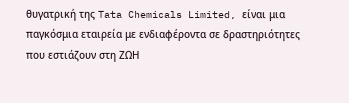θυγατρική της Tata Chemicals Limited, είναι μια παγκόσμια εταιρεία με ενδιαφέροντα σε δραστηριότητες που εστιάζουν στη ΖΩΗ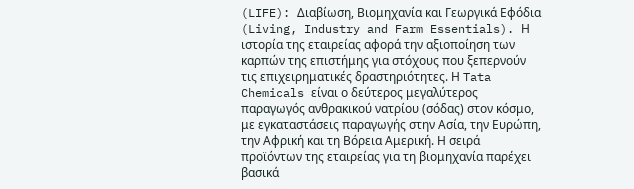(LIFE): Διαβίωση, Βιομηχανία και Γεωργικά Εφόδια (Living, Industry and Farm Essentials). Η ιστορία της εταιρείας αφορά την αξιοποίηση των καρπών της επιστήμης για στόχους που ξεπερνούν τις επιχειρηματικές δραστηριότητες. Η Tata Chemicals είναι ο δεύτερος μεγαλύτερος παραγωγός ανθρακικού νατρίου (σόδας) στον κόσμο, με εγκαταστάσεις παραγωγής στην Ασία, την Ευρώπη, την Αφρική και τη Βόρεια Αμερική. Η σειρά προϊόντων της εταιρείας για τη βιομηχανία παρέχει βασικά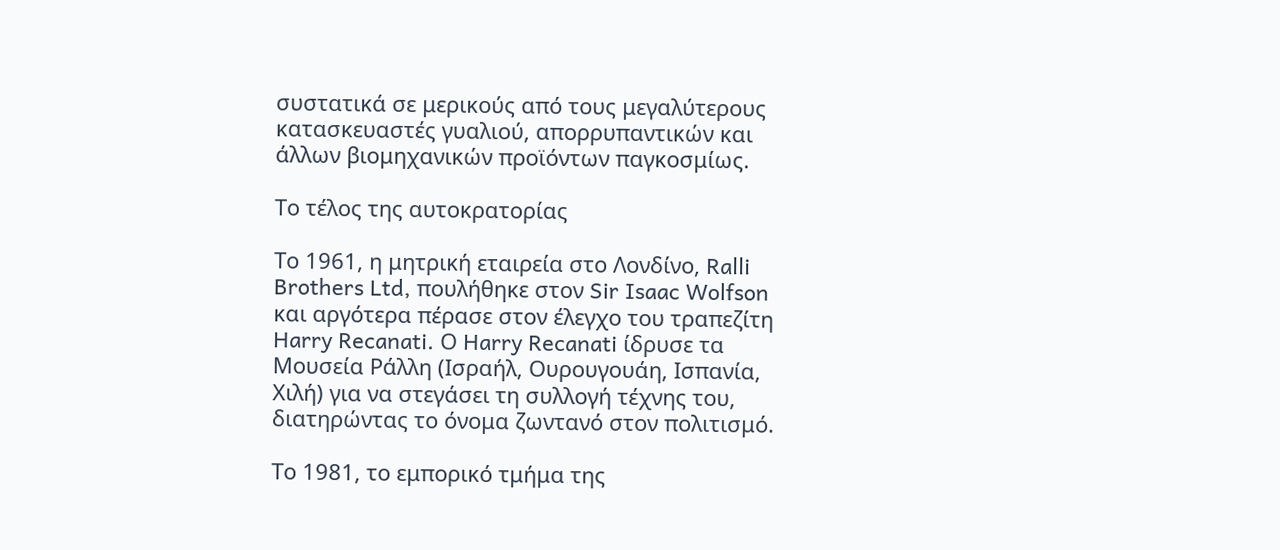συστατικά σε μερικούς από τους μεγαλύτερους κατασκευαστές γυαλιού, απορρυπαντικών και άλλων βιομηχανικών προϊόντων παγκοσμίως.

Το τέλος της αυτοκρατορίας

Το 1961, η μητρική εταιρεία στο Λονδίνο, Ralli Brothers Ltd, πουλήθηκε στον Sir Isaac Wolfson και αργότερα πέρασε στον έλεγχο του τραπεζίτη Harry Recanati. Ο Harry Recanati ίδρυσε τα Μουσεία Ράλλη (Ισραήλ, Ουρουγουάη, Ισπανία, Χιλή) για να στεγάσει τη συλλογή τέχνης του, διατηρώντας το όνομα ζωντανό στον πολιτισμό.

Το 1981, το εμπορικό τμήμα της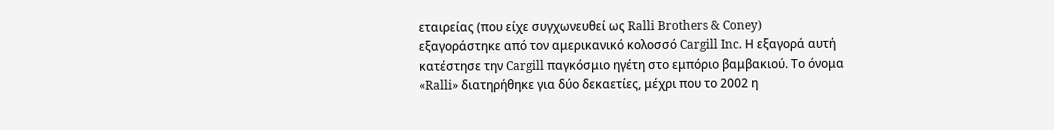εταιρείας (που είχε συγχωνευθεί ως Ralli Brothers & Coney) εξαγοράστηκε από τον αμερικανικό κολοσσό Cargill Inc. Η εξαγορά αυτή κατέστησε την Cargill παγκόσμιο ηγέτη στο εμπόριο βαμβακιού. Το όνομα «Ralli» διατηρήθηκε για δύο δεκαετίες, μέχρι που το 2002 η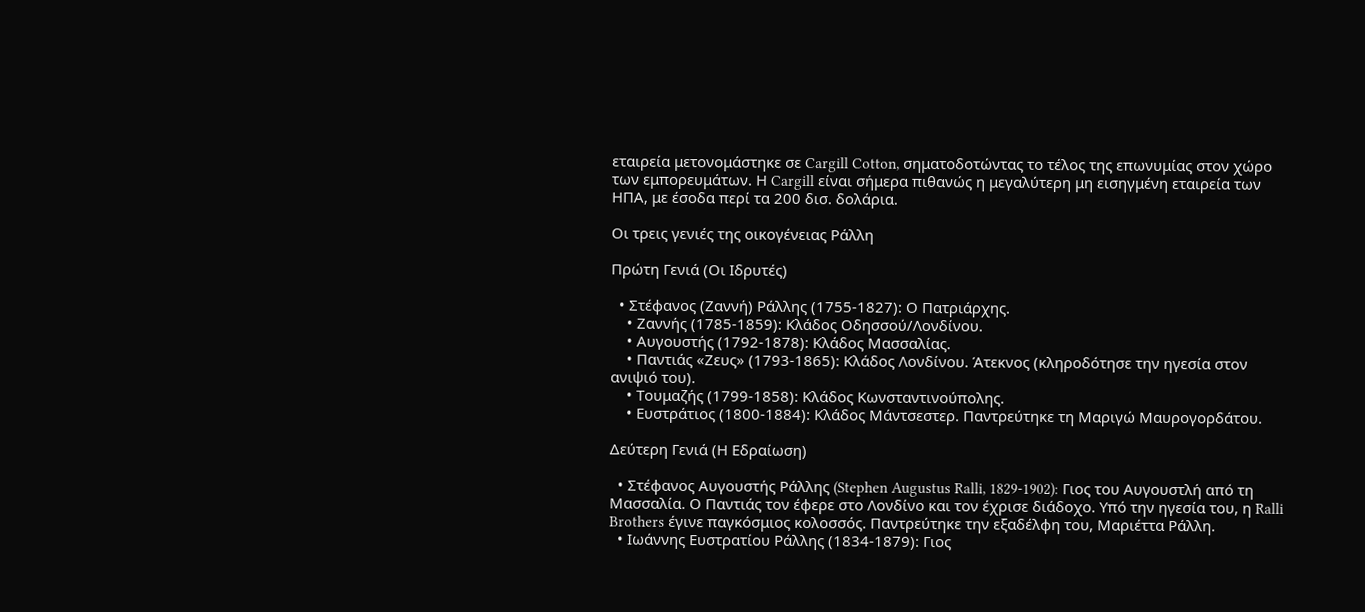εταιρεία μετονομάστηκε σε Cargill Cotton, σηματοδοτώντας το τέλος της επωνυμίας στον χώρο των εμπορευμάτων. Η Cargill είναι σήμερα πιθανώς η μεγαλύτερη μη εισηγμένη εταιρεία των ΗΠΑ, με έσοδα περί τα 200 δισ. δολάρια.

Οι τρεις γενιές της οικογένειας Ράλλη

Πρώτη Γενιά (Οι Ιδρυτές)

  • Στέφανος (Ζαννή) Ράλλης (1755-1827): Ο Πατριάρχης.
    • Ζαννής (1785-1859): Κλάδος Οδησσού/Λονδίνου.
    • Αυγουστής (1792-1878): Κλάδος Μασσαλίας.
    • Παντιάς «Ζευς» (1793-1865): Κλάδος Λονδίνου. Άτεκνος (κληροδότησε την ηγεσία στον ανιψιό του).
    • Τουμαζής (1799-1858): Κλάδος Κωνσταντινούπολης.
    • Ευστράτιος (1800-1884): Κλάδος Μάντσεστερ. Παντρεύτηκε τη Μαριγώ Μαυρογορδάτου.

Δεύτερη Γενιά (Η Εδραίωση)

  • Στέφανος Αυγουστής Ράλλης (Stephen Augustus Ralli, 1829-1902): Γιος του Αυγουστλή από τη Μασσαλία. Ο Παντιάς τον έφερε στο Λονδίνο και τον έχρισε διάδοχο. Υπό την ηγεσία του, η Ralli Brothers έγινε παγκόσμιος κολοσσός. Παντρεύτηκε την εξαδέλφη του, Μαριέττα Ράλλη.
  • Ιωάννης Ευστρατίου Ράλλης (1834-1879): Γιος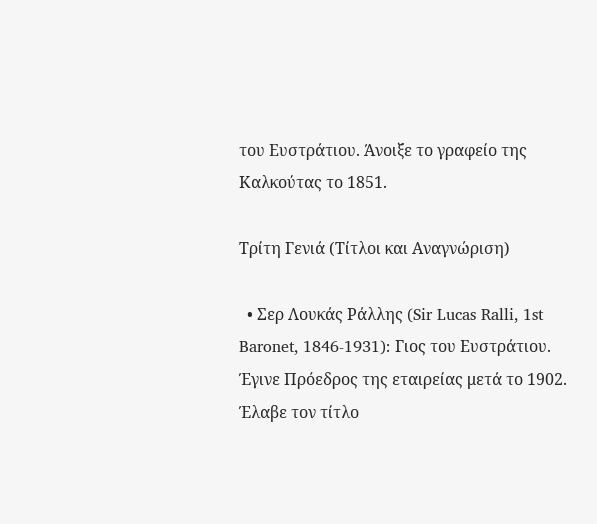του Ευστράτιου. Άνοιξε το γραφείο της Καλκούτας το 1851.

Τρίτη Γενιά (Τίτλοι και Αναγνώριση)

  • Σερ Λουκάς Ράλλης (Sir Lucas Ralli, 1st Baronet, 1846-1931): Γιος του Ευστράτιου. Έγινε Πρόεδρος της εταιρείας μετά το 1902. Έλαβε τον τίτλο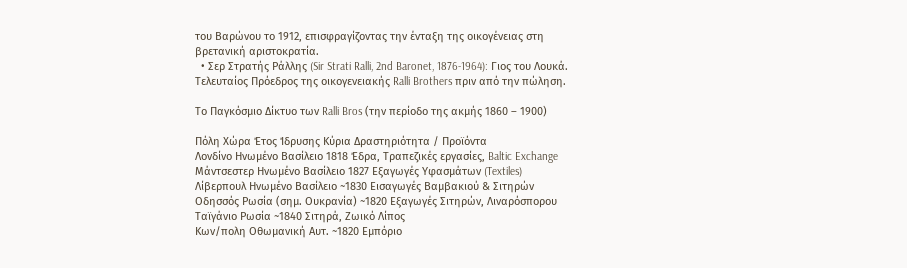του Βαρώνου το 1912, επισφραγίζοντας την ένταξη της οικογένειας στη βρετανική αριστοκρατία.
  • Σερ Στρατής Ράλλης (Sir Strati Ralli, 2nd Baronet, 1876-1964): Γιος του Λουκά. Τελευταίος Πρόεδρος της οικογενειακής Ralli Brothers πριν από την πώληση.

Το Παγκόσμιο Δίκτυο των Ralli Bros (την περίοδο της ακμής 1860 – 1900)

Πόλη Χώρα Έτος Ίδρυσης Κύρια Δραστηριότητα / Προϊόντα
Λονδίνο Ηνωμένο Βασίλειο 1818 Έδρα, Τραπεζικές εργασίες, Baltic Exchange
Μάντσεστερ Ηνωμένο Βασίλειο 1827 Εξαγωγές Υφασμάτων (Textiles)
Λίβερπουλ Ηνωμένο Βασίλειο ~1830 Εισαγωγές Βαμβακιού & Σιτηρών
Οδησσός Ρωσία (σημ. Ουκρανία) ~1820 Εξαγωγές Σιτηρών, Λιναρόσπορου
Ταϊγάνιο Ρωσία ~1840 Σιτηρά, Ζωικό Λίπος
Κων/πολη Οθωμανική Αυτ. ~1820 Εμπόριο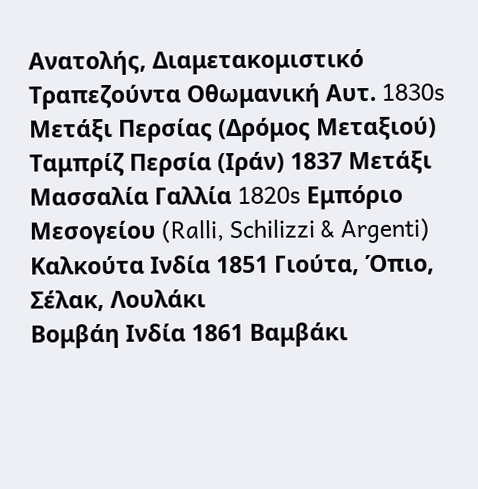Ανατολής, Διαμετακομιστικό
Τραπεζούντα Οθωμανική Αυτ. 1830s Μετάξι Περσίας (Δρόμος Μεταξιού)
Ταμπρίζ Περσία (Ιράν) 1837 Μετάξι
Μασσαλία Γαλλία 1820s Εμπόριο Μεσογείου (Ralli, Schilizzi & Argenti)
Καλκούτα Ινδία 1851 Γιούτα, Όπιο, Σέλακ, Λουλάκι
Βομβάη Ινδία 1861 Βαμβάκι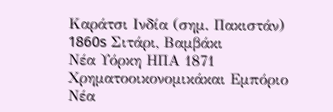Καράτσι Ινδία (σημ. Πακιστάν) 1860s Σιτάρι, Βαμβάκι
Νέα Υόρκη ΗΠΑ 1871 Χρηματοοικονομικάκαι Εμπόριο
Νέα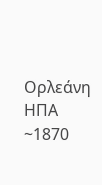Ορλεάνη ΗΠΑ ~1870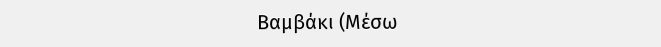Βαμβάκι (Μέσω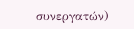συνεργατών)